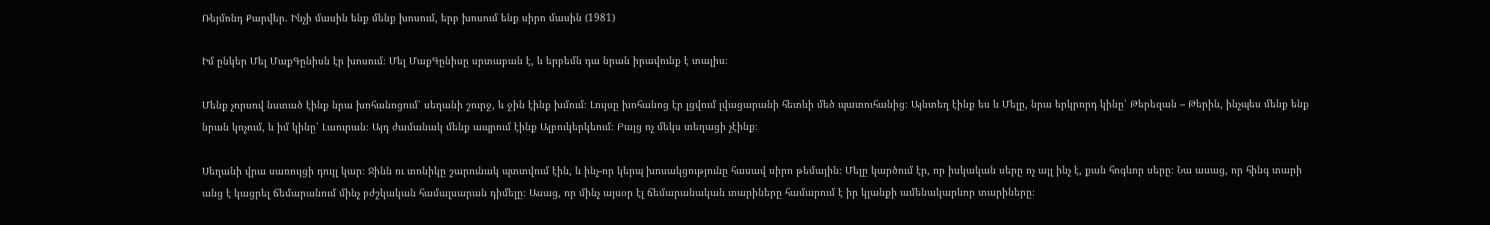Ռեյմոնդ Քարվեր. Ինչի մասին ենք մենք խոսում, երբ խոսում ենք սիրո մասին (1981)

Իմ ընկեր Մել ՄաքԳընիսն էր խոսում։ Մել ՄաքԳընիսը սրտաբան է, և երբեմն դա նրան իրավունք է տալիս։

Մենք չորսով նստած էինք նրա խոհանոցում՝ սեղանի շուրջ, և ջին էինք խմում։ Լույսը խոհանոց էր լցվում լվացարանի հետևի մեծ պատուհանից։ Այնտեղ էինք ես և Մելը, նրա երկրորդ կինը՝ Թերեզան – Թերին, ինչպես մենք ենք նրան կոչում, և իմ կինը՝ Լաուրան։ Այդ ժամանակ մենք ապրում էինք Ալբուկերկեում։ Բայց ոչ մեկս տեղացի չէինք։

Սեղանի վրա սառույցի դույլ կար։ Ջինն ու տոնիկը շարունակ պտտվում էին, և ինչ-որ կերպ խոսակցությունը հասավ սիրո թեմային։ Մելը կարծում էր, որ իսկական սերը ոչ այլ ինչ է, քան հոգևոր սերը։ Նա ասաց, որ հինգ տարի անց է կացրել ճեմարանում մինչ բժշկական համալսարան դիմելը։ Ասաց, որ մինչ այսօր էլ ճեմարանական տարիները համարում է իր կյանքի ամենակարևոր տարիները։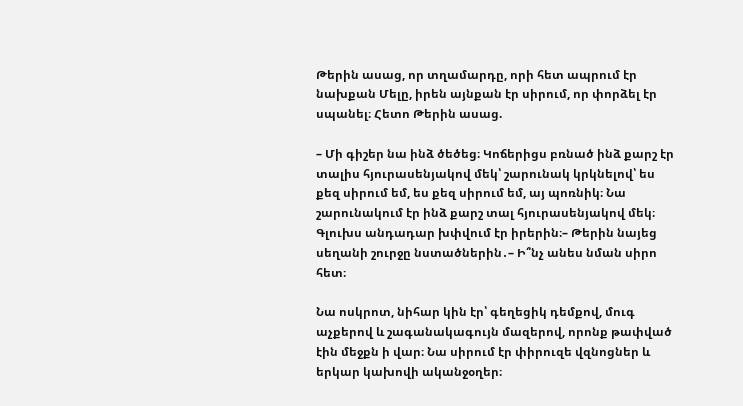Թերին ասաց, որ տղամարդը, որի հետ ապրում էր նախքան Մելը, իրեն այնքան էր սիրում, որ փորձել էր սպանել։ Հետո Թերին ասաց.

– Մի գիշեր նա ինձ ծեծեց։ Կոճերիցս բռնած ինձ քարշ էր տալիս հյուրասենյակով մեկ՝ շարունակ կրկնելով՝ ես քեզ սիրում եմ, ես քեզ սիրում եմ, այ պոռնիկ։ Նա շարունակում էր ինձ քարշ տալ հյուրասենյակով մեկ։ Գլուխս անդադար խփվում էր իրերին։– Թերին նայեց սեղանի շուրջը նստածներին․– Ի՞նչ անես նման սիրո հետ։

Նա ոսկրոտ, նիհար կին էր՝ գեղեցիկ դեմքով, մուգ աչքերով և շագանակագույն մազերով, որոնք թափված էին մեջքն ի վար։ Նա սիրում էր փիրուզե վզնոցներ և երկար կախովի ականջօղեր։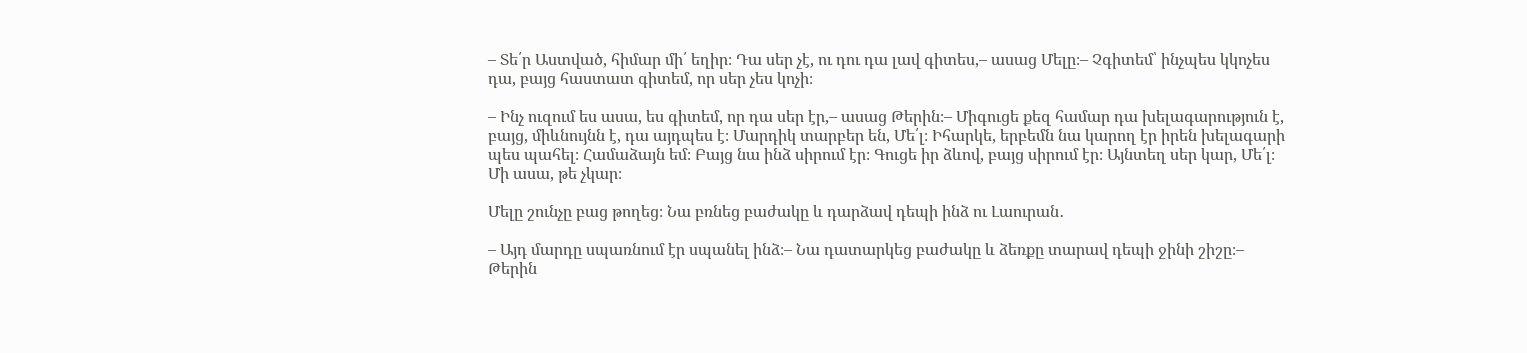– Տե՛ր Աստված, հիմար մի՛ եղիր։ Դա սեր չէ, ու դու դա լավ գիտես,– ասաց Մելը։– Չգիտեմ՝ ինչպես կկոչես դա, բայց հաստատ գիտեմ, որ սեր չես կոչի։

– Ինչ ուզում ես ասա, ես գիտեմ, որ դա սեր էր,– ասաց Թերին։– Միգուցե քեզ համար դա խելագարություն է, բայց, միևնույնն է, դա այդպես է։ Մարդիկ տարբեր են, Մե՛լ։ Իհարկե, երբեմն նա կարող էր իրեն խելագարի պես պահել։ Համաձայն եմ։ Բայց նա ինձ սիրում էր։ Գուցե իր ձևով, բայց սիրում էր։ Այնտեղ սեր կար, Մե՛լ։ Մի ասա, թե չկար։

Մելը շունչը բաց թողեց։ Նա բռնեց բաժակը և դարձավ դեպի ինձ ու Լաուրան․

– Այդ մարդը սպառնում էր սպանել ինձ։– Նա դատարկեց բաժակը և ձեռքը տարավ դեպի ջինի շիշը։– Թերին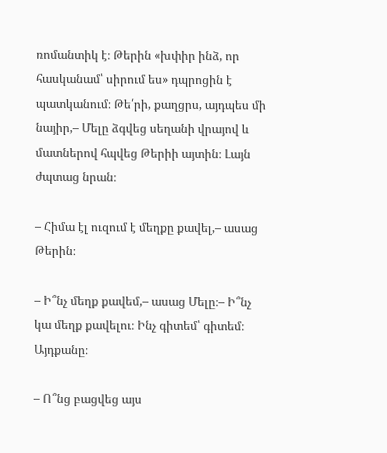ռոմանտիկ է։ Թերին «խփիր ինձ, որ հասկանամ՝ սիրում ես» դպրոցին է պատկանում։ Թե՛րի, քաղցրս, այդպես մի նայիր,– Մելը ձգվեց սեղանի վրայով և մատներով հպվեց Թերիի այտին։ Լայն ժպտաց նրան։

– Հիմա էլ ուզում է մեղքը քավել,– ասաց Թերին։

– Ի՞նչ մեղք քավեմ,– ասաց Մելը։– Ի՞նչ կա մեղք քավելու։ Ինչ գիտեմ՝ գիտեմ։ Այդքանը։

– Ո՞նց բացվեց այս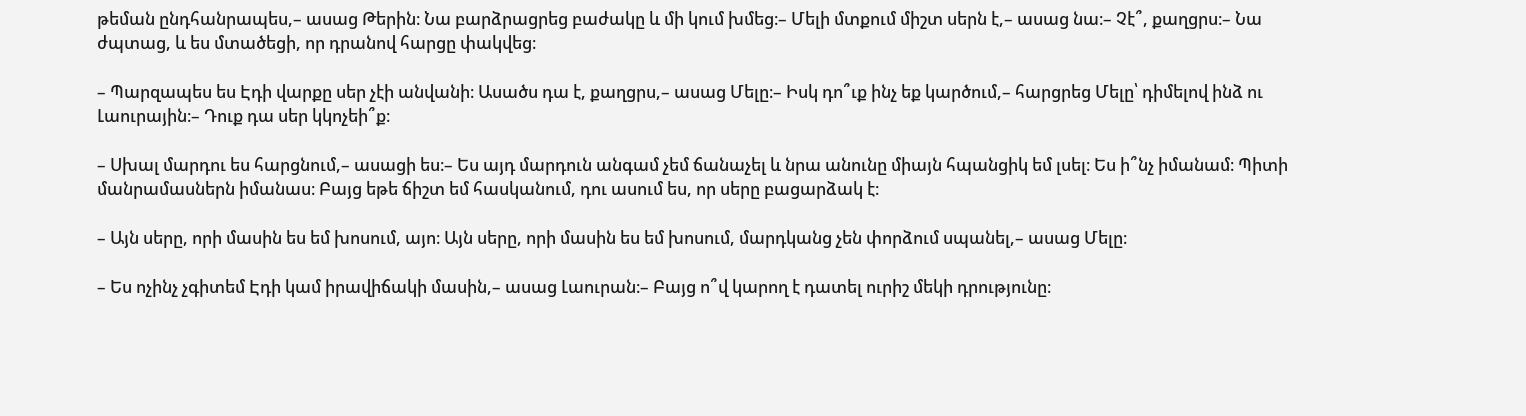թեման ընդհանրապես,– ասաց Թերին։ Նա բարձրացրեց բաժակը և մի կում խմեց։– Մելի մտքում միշտ սերն է,– ասաց նա։– Չէ՞, քաղցրս։– Նա ժպտաց, և ես մտածեցի, որ դրանով հարցը փակվեց։

– Պարզապես ես Էդի վարքը սեր չէի անվանի։ Ասածս դա է, քաղցրս,– ասաց Մելը։– Իսկ դո՞ւք ինչ եք կարծում,– հարցրեց Մելը՝ դիմելով ինձ ու Լաուրային։– Դուք դա սեր կկոչեի՞ք։

– Սխալ մարդու ես հարցնում,– ասացի ես։– Ես այդ մարդուն անգամ չեմ ճանաչել և նրա անունը միայն հպանցիկ եմ լսել։ Ես ի՞նչ իմանամ։ Պիտի մանրամասներն իմանաս։ Բայց եթե ճիշտ եմ հասկանում, դու ասում ես, որ սերը բացարձակ է։

– Այն սերը, որի մասին ես եմ խոսում, այո։ Այն սերը, որի մասին ես եմ խոսում, մարդկանց չեն փորձում սպանել,– ասաց Մելը։

– Ես ոչինչ չգիտեմ Էդի կամ իրավիճակի մասին,– ասաց Լաուրան։– Բայց ո՞վ կարող է դատել ուրիշ մեկի դրությունը։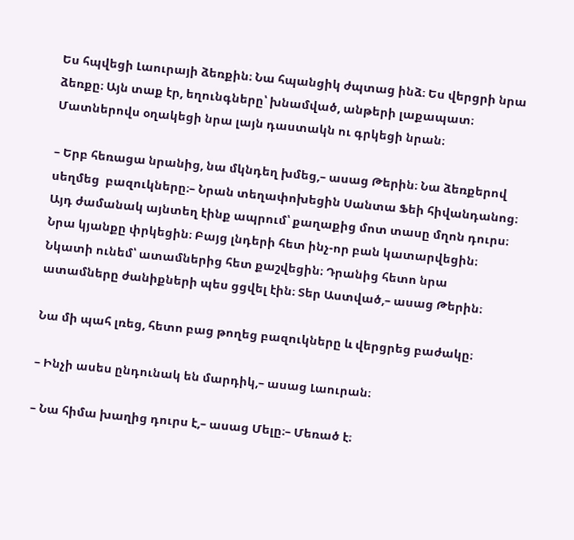Ես հպվեցի Լաուրայի ձեռքին։ Նա հպանցիկ ժպտաց ինձ։ Ես վերցրի նրա ձեռքը։ Այն տաք էր, եղունգները՝ խնամված, անթերի լաքապատ։ Մատներովս օղակեցի նրա լայն դաստակն ու գրկեցի նրան։

– Երբ հեռացա նրանից, նա մկնդեղ խմեց,– ասաց Թերին։ Նա ձեռքերով սեղմեց  բազուկները։– Նրան տեղափոխեցին Սանտա Ֆեի հիվանդանոց։ Այդ ժամանակ այնտեղ էինք ապրում՝ քաղաքից մոտ տասը մղոն դուրս։ Նրա կյանքը փրկեցին։ Բայց լնդերի հետ ինչ-որ բան կատարվեցին։ Նկատի ունեմ՝ ատամներից հետ քաշվեցին։ Դրանից հետո նրա ատամները ժանիքների պես ցցվել էին։ Տեր Աստված,– ասաց Թերին։

Նա մի պահ լռեց, հետո բաց թողեց բազուկները և վերցրեց բաժակը։

– Ինչի ասես ընդունակ են մարդիկ,– ասաց Լաուրան։

– Նա հիմա խաղից դուրս է,– ասաց Մելը։– Մեռած է։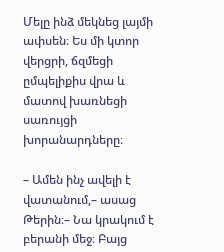Մելը ինձ մեկնեց լայմի ափսեն։ Ես մի կտոր վերցրի, ճզմեցի ըմպելիքիս վրա և մատով խառնեցի սառույցի խորանարդները։

– Ամեն ինչ ավելի է վատանում,– ասաց Թերին։– Նա կրակում է բերանի մեջ։ Բայց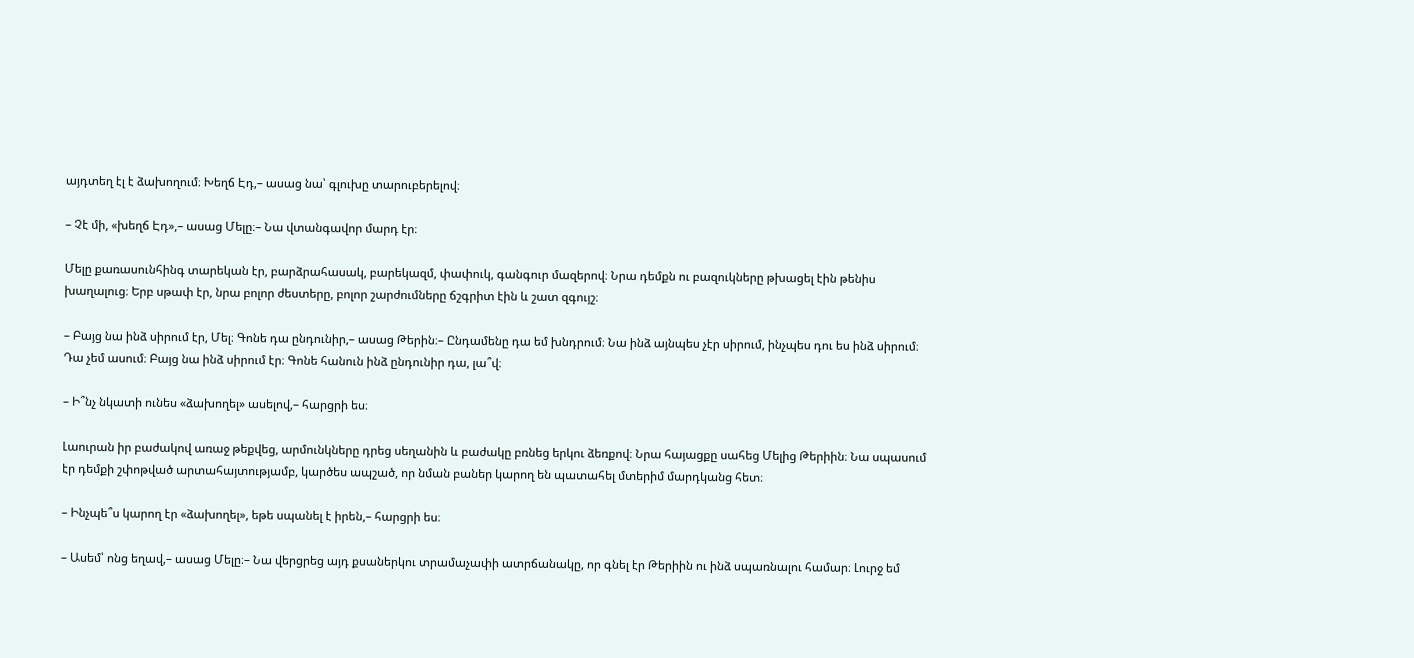այդտեղ էլ է ձախողում։ Խեղճ Էդ,– ասաց նա՝ գլուխը տարուբերելով։

– Չէ մի, «խեղճ Էդ»,– ասաց Մելը։– Նա վտանգավոր մարդ էր։

Մելը քառասունհինգ տարեկան էր, բարձրահասակ, բարեկազմ, փափուկ, գանգուր մազերով։ Նրա դեմքն ու բազուկները թխացել էին թենիս խաղալուց։ Երբ սթափ էր, նրա բոլոր ժեստերը, բոլոր շարժումները ճշգրիտ էին և շատ զգույշ։

– Բայց նա ինձ սիրում էր, Մել։ Գոնե դա ընդունիր,– ասաց Թերին։– Ընդամենը դա եմ խնդրում։ Նա ինձ այնպես չէր սիրում, ինչպես դու ես ինձ սիրում։ Դա չեմ ասում։ Բայց նա ինձ սիրում էր։ Գոնե հանուն ինձ ընդունիր դա, լա՞վ։

– Ի՞նչ նկատի ունես «ձախողել» ասելով,– հարցրի ես։

Լաուրան իր բաժակով առաջ թեքվեց, արմունկները դրեց սեղանին և բաժակը բռնեց երկու ձեռքով։ Նրա հայացքը սահեց Մելից Թերիին։ Նա սպասում էր դեմքի շփոթված արտահայտությամբ, կարծես ապշած, որ նման բաներ կարող են պատահել մտերիմ մարդկանց հետ։

– Ինչպե՞ս կարող էր «ձախողել», եթե սպանել է իրեն,– հարցրի ես։

– Ասեմ՝ ոնց եղավ,– ասաց Մելը։– Նա վերցրեց այդ քսաներկու տրամաչափի ատրճանակը, որ գնել էր Թերիին ու ինձ սպառնալու համար։ Լուրջ եմ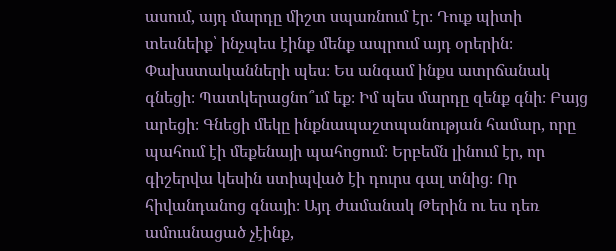ասում, այդ մարդը միշտ սպառնում էր։ Դուք պիտի տեսնեիք՝ ինչպես էինք մենք ապրում այդ օրերին։ Փախստականների պես։ Ես անգամ ինքս ատրճանակ գնեցի։ Պատկերացնո՞ւմ եք։ Իմ պես մարդը զենք գնի։ Բայց արեցի։ Գնեցի մեկը ինքնապաշտպանության համար, որը պահում էի մեքենայի պահոցում։ Երբեմն լինում էր, որ գիշերվա կեսին ստիպված էի դուրս գալ տնից։ Որ հիվանդանոց գնայի։ Այդ ժամանակ Թերին ու ես դեռ ամուսնացած չէինք,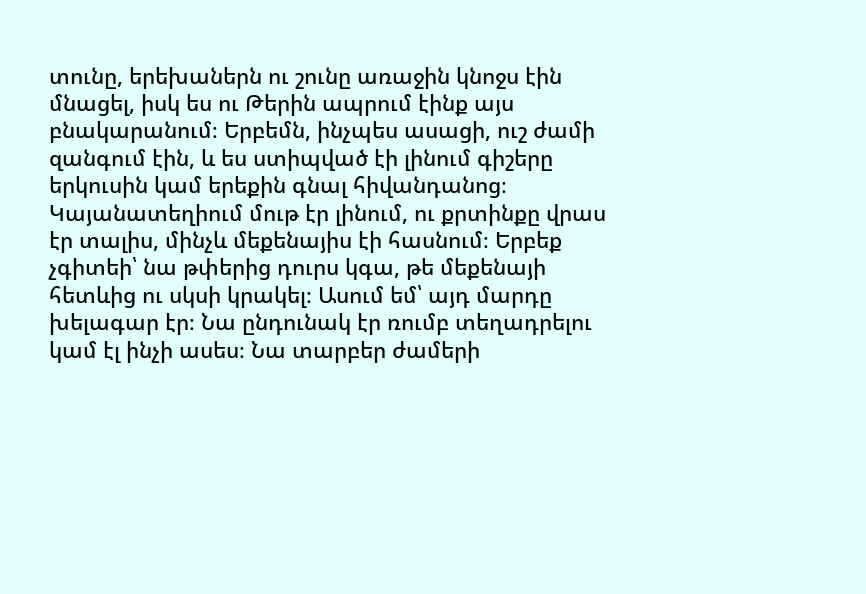տունը, երեխաներն ու շունը առաջին կնոջս էին մնացել, իսկ ես ու Թերին ապրում էինք այս բնակարանում։ Երբեմն, ինչպես ասացի, ուշ ժամի զանգում էին, և ես ստիպված էի լինում գիշերը երկուսին կամ երեքին գնալ հիվանդանոց։ Կայանատեղիում մութ էր լինում, ու քրտինքը վրաս էր տալիս, մինչև մեքենայիս էի հասնում։ Երբեք չգիտեի՝ նա թփերից դուրս կգա, թե մեքենայի հետևից ու սկսի կրակել։ Ասում եմ՝ այդ մարդը խելագար էր։ Նա ընդունակ էր ռումբ տեղադրելու կամ էլ ինչի ասես։ Նա տարբեր ժամերի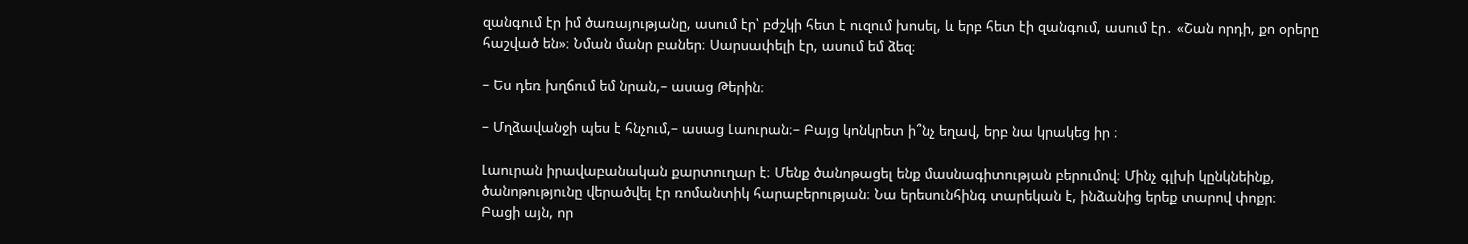զանգում էր իմ ծառայությանը, ասում էր՝ բժշկի հետ է ուզում խոսել, և երբ հետ էի զանգում, ասում էր․ «Շան որդի, քո օրերը հաշված են»։ Նման մանր բաներ։ Սարսափելի էր, ասում եմ ձեզ։

– Ես դեռ խղճում եմ նրան,– ասաց Թերին։

– Մղձավանջի պես է հնչում,– ասաց Լաուրան։– Բայց կոնկրետ ի՞նչ եղավ, երբ նա կրակեց իր ։

Լաուրան իրավաբանական քարտուղար է։ Մենք ծանոթացել ենք մասնագիտության բերումով։ Մինչ գլխի կընկնեինք, ծանոթությունը վերածվել էր ռոմանտիկ հարաբերության։ Նա երեսունհինգ տարեկան է, ինձանից երեք տարով փոքր։ Բացի այն, որ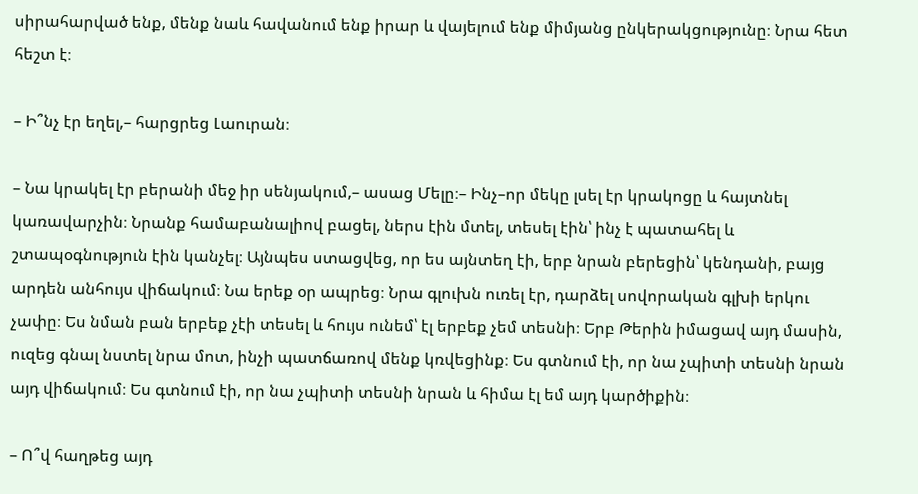սիրահարված ենք, մենք նաև հավանում ենք իրար և վայելում ենք միմյանց ընկերակցությունը։ Նրա հետ հեշտ է։

– Ի՞նչ էր եղել,– հարցրեց Լաուրան։

– Նա կրակել էր բերանի մեջ իր սենյակում,– ասաց Մելը։– Ինչ–որ մեկը լսել էր կրակոցը և հայտնել կառավարչին։ Նրանք համաբանալիով բացել, ներս էին մտել, տեսել էին՝ ինչ է պատահել և շտապօգնություն էին կանչել։ Այնպես ստացվեց, որ ես այնտեղ էի, երբ նրան բերեցին՝ կենդանի, բայց արդեն անհույս վիճակում։ Նա երեք օր ապրեց։ Նրա գլուխն ուռել էր, դարձել սովորական գլխի երկու չափը։ Ես նման բան երբեք չէի տեսել և հույս ունեմ՝ էլ երբեք չեմ տեսնի։ Երբ Թերին իմացավ այդ մասին, ուզեց գնալ նստել նրա մոտ, ինչի պատճառով մենք կռվեցինք։ Ես գտնում էի, որ նա չպիտի տեսնի նրան այդ վիճակում։ Ես գտնում էի, որ նա չպիտի տեսնի նրան և հիմա էլ եմ այդ կարծիքին։

– Ո՞վ հաղթեց այդ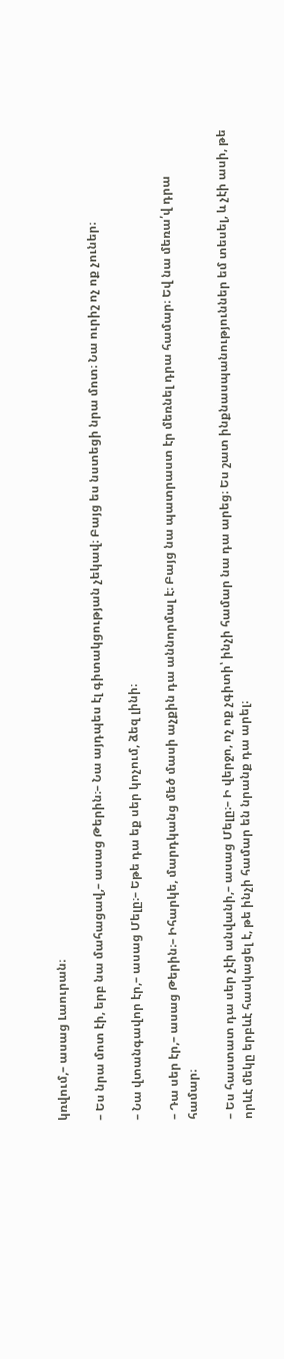կռվում,– ասաց Լաուրան։

– Ես նրա մոտ էի, երբ նա մահացավ,– ասաց Թերին։– Նա այդպես էլ գիտակցության չեկավ։ Բայց ես նստեցի նրա մոտ։ Նա ուրիշ ոչ ոք չուներ։

– Նա վտանգավոր էր,– ասաց Մելը։– Եթե դա եք սեր կոչում, ձեզ լինի։

– Դա սեր էր,– ասաց Թերին։– Իհարկե, մարդկանց մեծ մասի աչքին դա աննորմալ է։ Բայց նա պատրաստ էր մեռնել դրա համար։ Եվ նա մեռա՛վ դրա համար։

– Ես հաստատ դա սեր չէի անվանի,– ասաց Մելը։– Ի վերջո, ոչ ոք չգիտի՝ ինչի համար նա դա արեց։ Ես շատ ինքնասպանություններ եմ տեսել, և չէի ասի, թե որևէ մեկը երբևէ հասկացել է, թե ինչի համար են նրանք դա արել։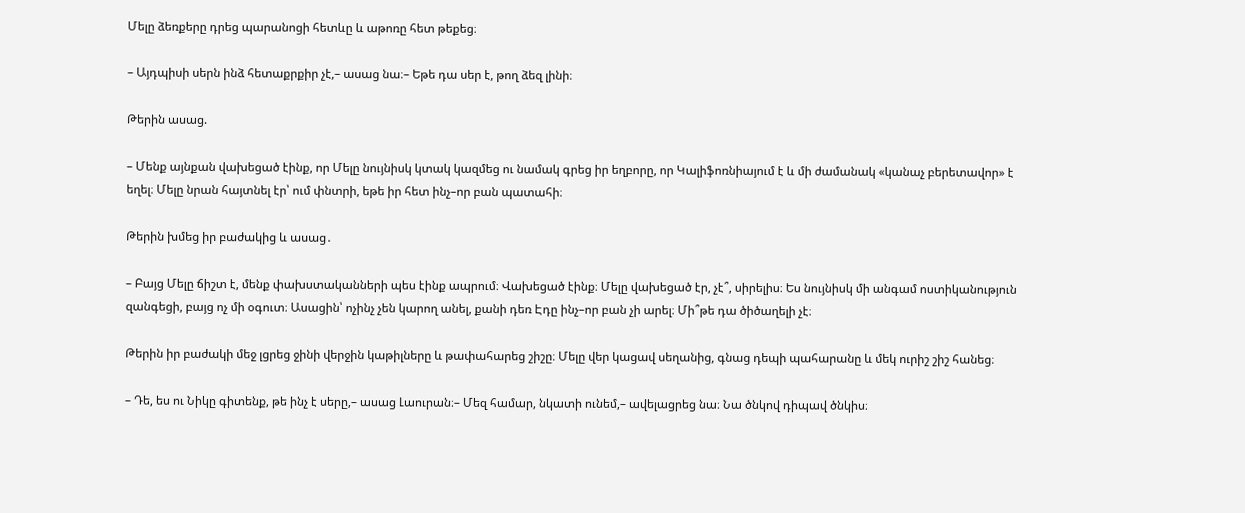Մելը ձեռքերը դրեց պարանոցի հետևը և աթոռը հետ թեքեց։

– Այդպիսի սերն ինձ հետաքրքիր չէ,– ասաց նա։– Եթե դա սեր է, թող ձեզ լինի։

Թերին ասաց.

– Մենք այնքան վախեցած էինք, որ Մելը նույնիսկ կտակ կազմեց ու նամակ գրեց իր եղբորը, որ Կալիֆոռնիայում է և մի ժամանակ «կանաչ բերետավոր» է եղել։ Մելը նրան հայտնել էր՝ ում փնտրի, եթե իր հետ ինչ–որ բան պատահի։

Թերին խմեց իր բաժակից և ասաց․

– Բայց Մելը ճիշտ է, մենք փախստականների պես էինք ապրում։ Վախեցած էինք։ Մելը վախեցած էր, չէ՞, սիրելիս։ Ես նույնիսկ մի անգամ ոստիկանություն զանգեցի, բայց ոչ մի օգուտ։ Ասացին՝ ոչինչ չեն կարող անել, քանի դեռ Էդը ինչ–որ բան չի արել։ Մի՞թե դա ծիծաղելի չէ։

Թերին իր բաժակի մեջ լցրեց ջինի վերջին կաթիլները և թափահարեց շիշը։ Մելը վեր կացավ սեղանից, գնաց դեպի պահարանը և մեկ ուրիշ շիշ հանեց։

– Դե, ես ու Նիկը գիտենք, թե ինչ է սերը,– ասաց Լաուրան։– Մեզ համար, նկատի ունեմ,– ավելացրեց նա։ Նա ծնկով դիպավ ծնկիս։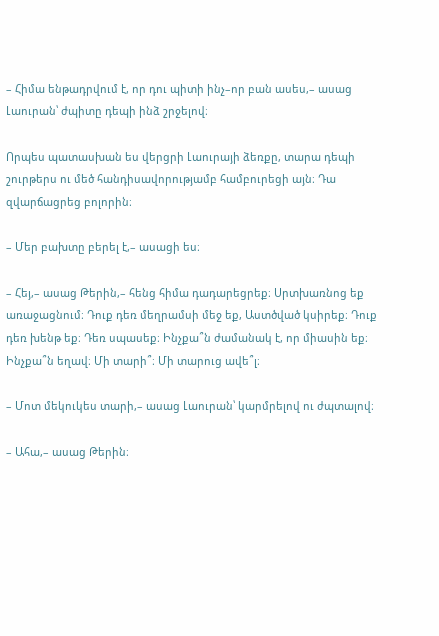– Հիմա ենթադրվում է, որ դու պիտի ինչ–որ բան ասես,– ասաց Լաուրան՝ ժպիտը դեպի ինձ շրջելով։

Որպես պատասխան ես վերցրի Լաուրայի ձեռքը, տարա դեպի շուրթերս ու մեծ հանդիսավորությամբ համբուրեցի այն։ Դա զվարճացրեց բոլորին։

– Մեր բախտը բերել է,– ասացի ես։

– Հեյ,– ասաց Թերին,– հենց հիմա դադարեցրեք։ Սրտխառնոց եք առաջացնում։ Դուք դեռ մեղրամսի մեջ եք, Աստծված կսիրեք։ Դուք դեռ խենթ եք։ Դեռ սպասեք։ Ինչքա՞ն ժամանակ է, որ միասին եք։ Ինչքա՞ն եղավ։ Մի տարի՞։ Մի տարուց ավե՞լ։

– Մոտ մեկուկես տարի,– ասաց Լաուրան՝ կարմրելով ու ժպտալով։

– Ահա,– ասաց Թերին։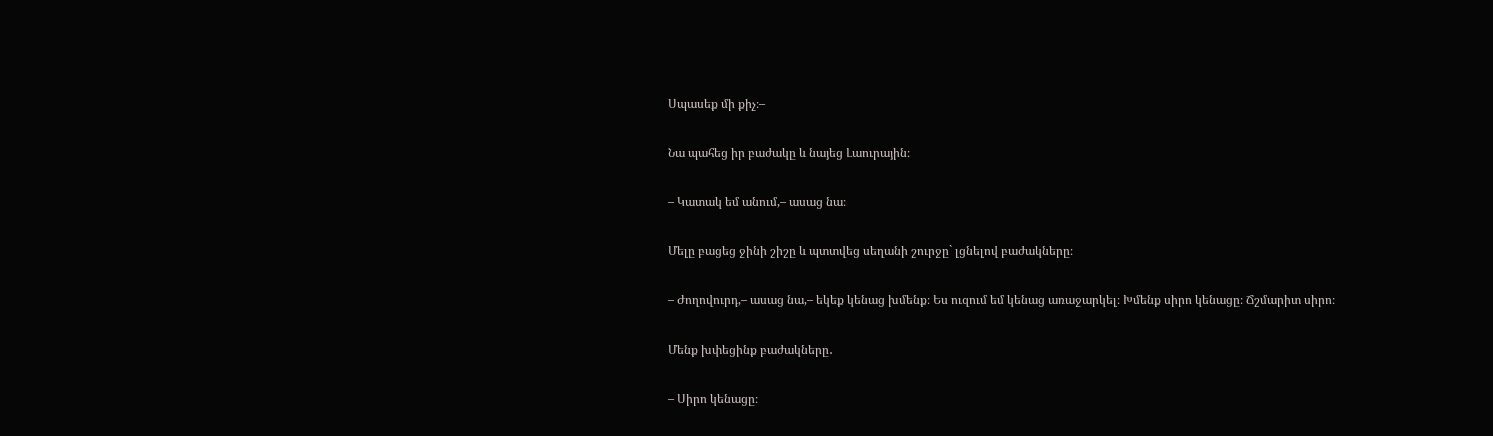Սպասեք մի քիչ։–

Նա պահեց իր բաժակը և նայեց Լաուրային։

– Կատակ եմ անում,– ասաց նա։

Մելը բացեց ջինի շիշը և պտտվեց սեղանի շուրջը` լցնելով բաժակները։

– Ժողովուրդ,– ասաց նա,– եկեք կենաց խմենք։ Ես ուզում եմ կենաց առաջարկել։ Խմենք սիրո կենացը։ Ճշմարիտ սիրո։

Մենք խփեցինք բաժակները․

– Սիրո կենացը։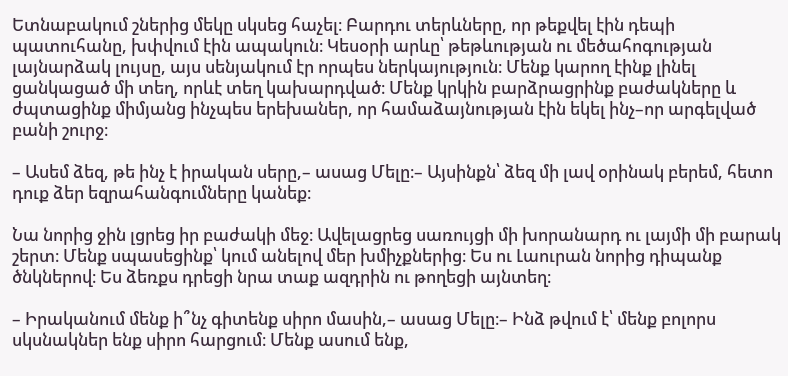Ետնաբակում շներից մեկը սկսեց հաչել։ Բարդու տերևները, որ թեքվել էին դեպի պատուհանը, խփվում էին ապակուն։ Կեսօրի արևը՝ թեթևության ու մեծահոգության լայնարձակ լույսը, այս սենյակում էր որպես ներկայություն։ Մենք կարող էինք լինել ցանկացած մի տեղ, որևէ տեղ կախարդված։ Մենք կրկին բարձրացրինք բաժակները և ժպտացինք միմյանց ինչպես երեխաներ, որ համաձայնության էին եկել ինչ–որ արգելված բանի շուրջ։

– Ասեմ ձեզ, թե ինչ է իրական սերը,– ասաց Մելը։– Այսինքն՝ ձեզ մի լավ օրինակ բերեմ, հետո դուք ձեր եզրահանգումները կանեք։

Նա նորից ջին լցրեց իր բաժակի մեջ։ Ավելացրեց սառույցի մի խորանարդ ու լայմի մի բարակ շերտ։ Մենք սպասեցինք՝ կում անելով մեր խմիչքներից։ Ես ու Լաուրան նորից դիպանք ծնկներով։ Ես ձեռքս դրեցի նրա տաք ազդրին ու թողեցի այնտեղ։

– Իրականում մենք ի՞նչ գիտենք սիրո մասին,– ասաց Մելը։– Ինձ թվում է՝ մենք բոլորս սկսնակներ ենք սիրո հարցում։ Մենք ասում ենք,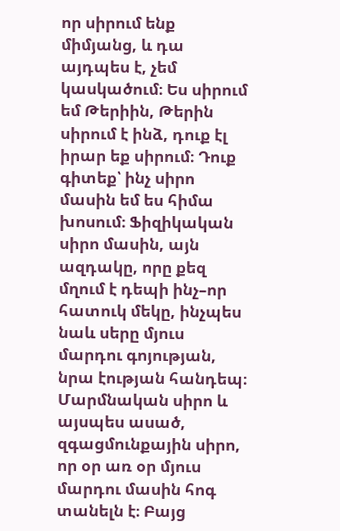որ սիրում ենք միմյանց, և դա այդպես է, չեմ կասկածում։ Ես սիրում եմ Թերիին, Թերին սիրում է ինձ, դուք էլ իրար եք սիրում։ Դուք գիտեք՝ ինչ սիրո մասին եմ ես հիմա խոսում։ Ֆիզիկական սիրո մասին, այն ազդակը, որը քեզ մղում է դեպի ինչ–որ հատուկ մեկը, ինչպես նաև սերը մյուս մարդու գոյության, նրա էության հանդեպ։ Մարմնական սիրո և այսպես ասած, զգացմունքային սիրո, որ օր առ օր մյուս մարդու մասին հոգ տանելն է։ Բայց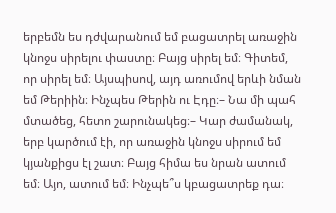երբեմն ես դժվարանում եմ բացատրել առաջին կնոջս սիրելու փաստը։ Բայց սիրել եմ։ Գիտեմ, որ սիրել եմ։ Այսպիսով, այդ առումով երևի նման եմ Թերիին։ Ինչպես Թերին ու Էդը։– Նա մի պահ մտածեց, հետո շարունակեց։– Կար ժամանակ, երբ կարծում էի, որ առաջին կնոջս սիրում եմ կյանքիցս էլ շատ։ Բայց հիմա ես նրան ատում եմ։ Այո, ատում եմ։ Ինչպե՞ս կբացատրեք դա։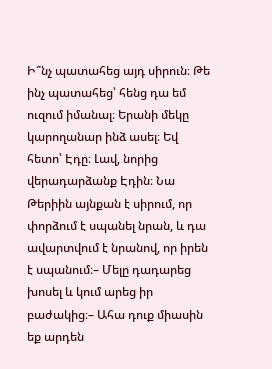Ի՞նչ պատահեց այդ սիրուն։ Թե ինչ պատահեց՝ հենց դա եմ ուզում իմանալ։ Երանի մեկը կարողանար ինձ ասել։ Եվ հետո՝ Էդը։ Լավ, նորից վերադարձանք Էդին։ Նա Թերիին այնքան է սիրում, որ փորձում է սպանել նրան, և դա ավարտվում է նրանով, որ իրեն է սպանում։– Մելը դադարեց խոսել և կում արեց իր բաժակից։– Ահա դուք միասին եք արդեն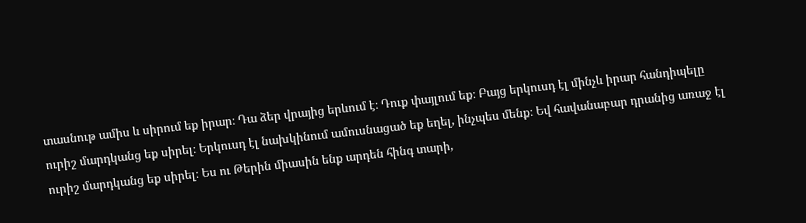տասնութ ամիս և սիրում եք իրար։ Դա ձեր վրայից երևում է։ Դուք փայլում եք։ Բայց երկուսդ էլ մինչև իրար հանդիպելը ուրիշ մարդկանց եք սիրել։ Երկուսդ էլ նախկինում ամուսնացած եք եղել, ինչպես մենք։ Եվ հավանաբար դրանից առաջ էլ ուրիշ մարդկանց եք սիրել։ Ես ու Թերին միասին ենք արդեն հինգ տարի,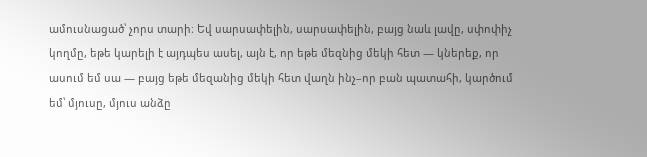ամուսնացած՝ չորս տարի։ Եվ սարսափելին, սարսափելին, բայց նաև լավը, սփոփիչ կողմը, եթե կարելի է այդպես ասել, այն է, որ եթե մեզնից մեկի հետ — կներեք, որ ասում եմ սա — բայց եթե մեզանից մեկի հետ վաղն ինչ–որ բան պատահի, կարծում եմ՝ մյուսը, մյուս անձը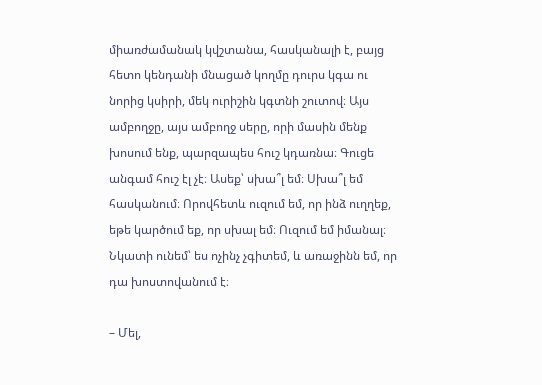միառժամանակ կվշտանա, հասկանալի է, բայց հետո կենդանի մնացած կողմը դուրս կգա ու նորից կսիրի, մեկ ուրիշին կգտնի շուտով։ Այս ամբողջը, այս ամբողջ սերը, որի մասին մենք խոսում ենք, պարզապես հուշ կդառնա։ Գուցե անգամ հուշ էլ չէ։ Ասեք՝ սխա՞լ եմ։ Սխա՞լ եմ հասկանում։ Որովհետև ուզում եմ, որ ինձ ուղղեք, եթե կարծում եք, որ սխալ եմ։ Ուզում եմ իմանալ։ Նկատի ունեմ՝ ես ոչինչ չգիտեմ, և առաջինն եմ, որ դա խոստովանում է։

– Մել,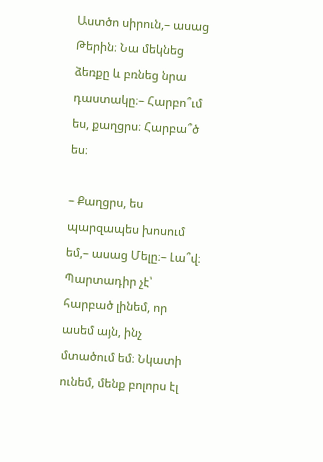Աստծո սիրուն,– ասաց Թերին։ Նա մեկնեց ձեռքը և բռնեց նրա դաստակը։– Հարբո՞ւմ ես, քաղցրս։ Հարբա՞ծ ես։

– Քաղցրս, ես պարզապես խոսում եմ,– ասաց Մելը։– Լա՞վ։ Պարտադիր չէ՝ հարբած լինեմ, որ ասեմ այն, ինչ մտածում եմ։ Նկատի ունեմ, մենք բոլորս էլ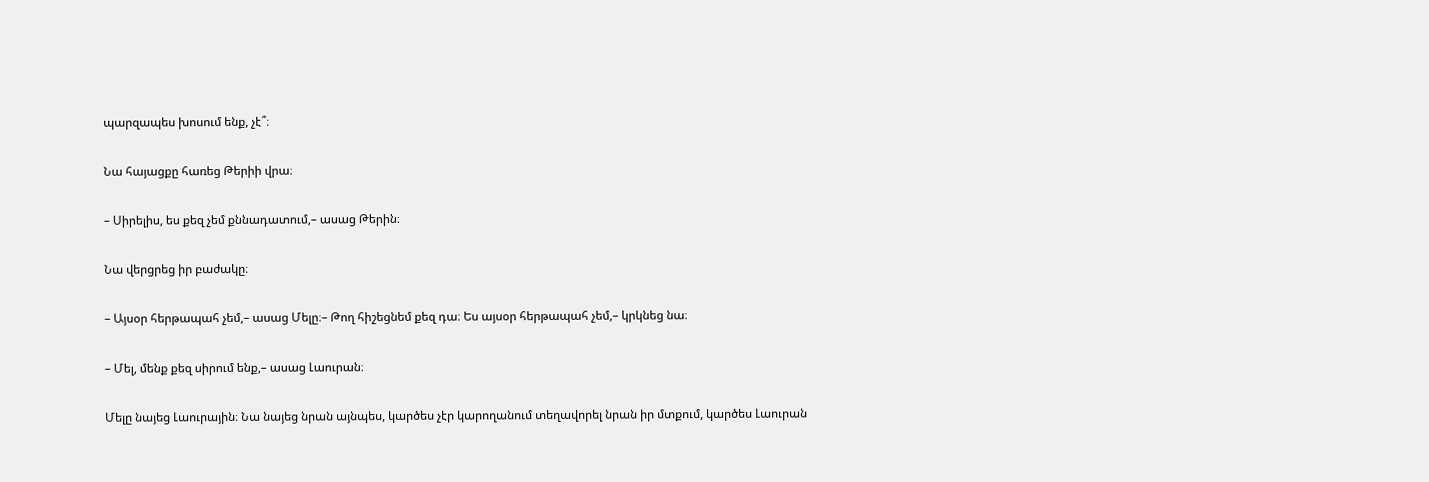պարզապես խոսում ենք, չէ՞։

Նա հայացքը հառեց Թերիի վրա։

– Սիրելիս, ես քեզ չեմ քննադատում,– ասաց Թերին։

Նա վերցրեց իր բաժակը։

– Այսօր հերթապահ չեմ,– ասաց Մելը։– Թող հիշեցնեմ քեզ դա։ Ես այսօր հերթապահ չեմ,– կրկնեց նա։

– Մել, մենք քեզ սիրում ենք,– ասաց Լաուրան։

Մելը նայեց Լաուրային։ Նա նայեց նրան այնպես, կարծես չէր կարողանում տեղավորել նրան իր մտքում, կարծես Լաուրան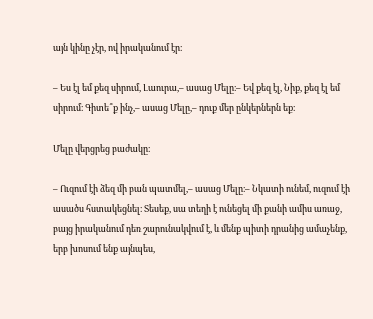այն կինը չէր, ով իրականում էր։

– Ես էլ եմ քեզ սիրում, Լաուրա,– ասաց Մելը։– Եվ քեզ էլ, Նիք, քեզ էլ եմ սիրում։ Գիտե՞ք ինչ,– ասաց Մելը,– դուք մեր ընկերներն եք։

Մելը վերցրեց բաժակը։

– Ուզում էի ձեզ մի բան պատմել,– ասաց Մելը։– Նկատի ունեմ, ուզում էի ասածս հստակեցնել։ Տեսեք, սա տեղի է ունեցել մի քանի ամիս առաջ, բայց իրականում դեռ շարունակվում է, և մենք պիտի դրանից ամաչենք, երբ խոսում ենք այնպես,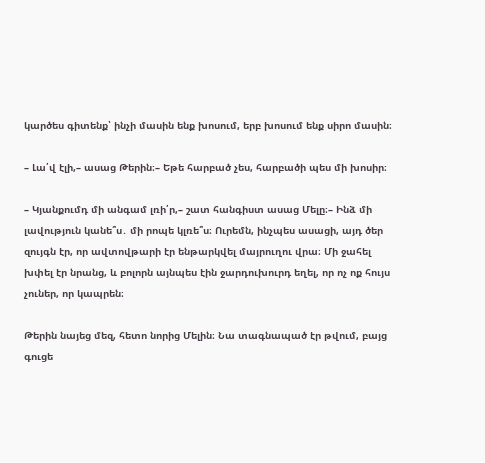կարծես գիտենք՝ ինչի մասին ենք խոսում, երբ խոսում ենք սիրո մասին։

– Լա՛վ էլի,– ասաց Թերին։– Եթե հարբած չես, հարբածի պես մի խոսիր։

– Կյանքումդ մի անգամ լռի՛ր,– շատ հանգիստ ասաց Մելը։– Ինձ մի լավություն կանե՞ս․ մի րոպե կլռե՞ս։ Ուրեմն, ինչպես ասացի, այդ ծեր զույգն էր, որ ավտովթարի էր ենթարկվել մայրուղու վրա։ Մի ջահել խփել էր նրանց, և բոլորն այնպես էին ջարդուխուրդ եղել, որ ոչ ոք հույս չուներ, որ կապրեն։

Թերին նայեց մեզ, հետո նորից Մելին։ Նա տագնապած էր թվում, բայց գուցե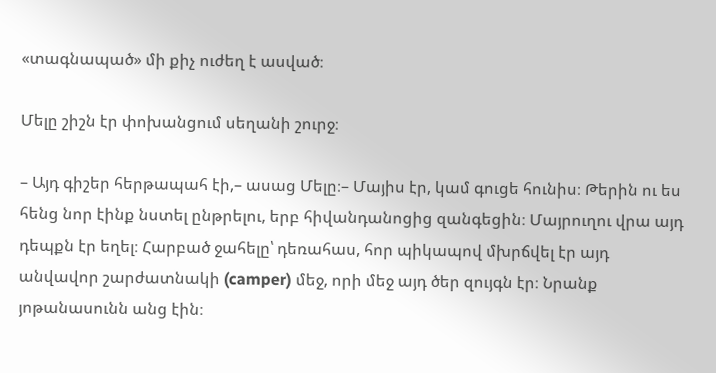«տագնապած» մի քիչ ուժեղ է ասված։

Մելը շիշն էր փոխանցում սեղանի շուրջ։

– Այդ գիշեր հերթապահ էի,– ասաց Մելը։– Մայիս էր, կամ գուցե հունիս։ Թերին ու ես հենց նոր էինք նստել ընթրելու, երբ հիվանդանոցից զանգեցին։ Մայրուղու վրա այդ դեպքն էր եղել։ Հարբած ջահելը՝ դեռահաս, հոր պիկապով մխրճվել էր այդ անվավոր շարժատնակի (camper) մեջ, որի մեջ այդ ծեր զույգն էր։ Նրանք յոթանասունն անց էին։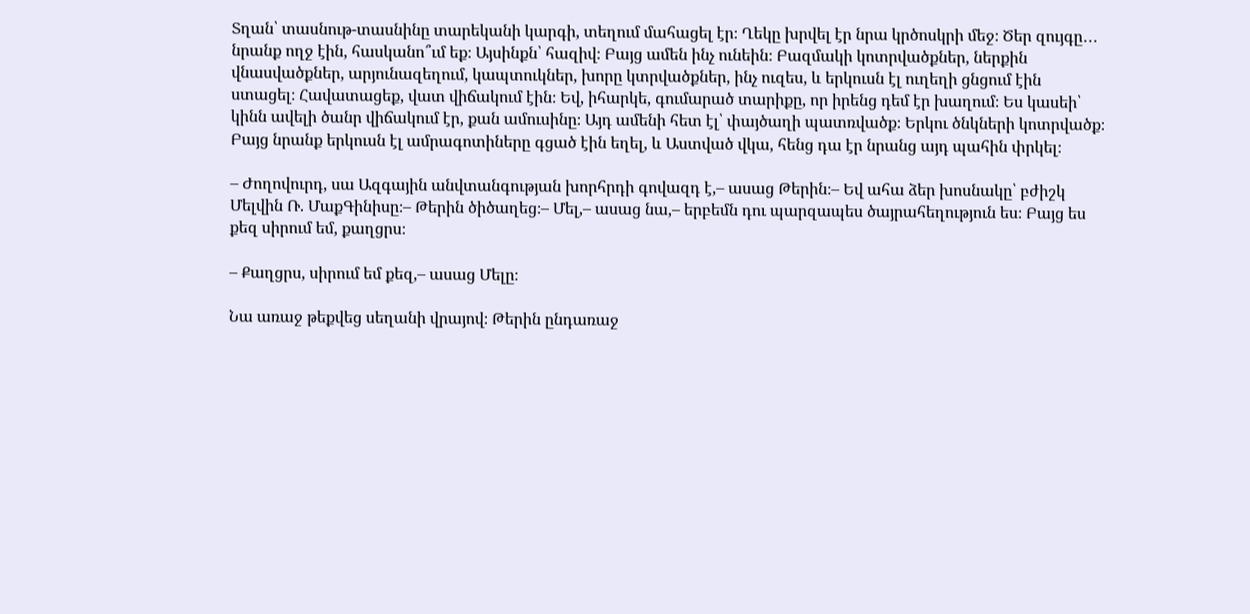Տղան՝ տասնութ-տասնինը տարեկանի կարգի, տեղում մահացել էր։ Ղեկը խրվել էր նրա կրծոսկրի մեջ։ Ծեր զույգը․․․ նրանք ողջ էին, հասկանո՞ւմ եք։ Այսինքն՝ հազիվ։ Բայց ամեն ինչ ունեին։ Բազմակի կոտրվածքներ, ներքին վնասվածքներ, արյունազեղում, կապտուկներ, խորը կտրվածքներ, ինչ ուզես, և երկուսն էլ ուղեղի ցնցում էին ստացել։ Հավատացեք, վատ վիճակում էին։ Եվ, իհարկե, գումարած տարիքը, որ իրենց դեմ էր խաղում։ Ես կասեի՝ կինն ավելի ծանր վիճակում էր, քան ամուսինը։ Այդ ամենի հետ էլ՝ փայծաղի պատռվածք։ Երկու ծնկների կոտրվածք։ Բայց նրանք երկուսն էլ ամրագոտիները գցած էին եղել, և Աստված վկա, հենց դա էր նրանց այդ պահին փրկել։

– Ժողովուրդ, սա Ազգային անվտանգության խորհրդի գովազդ է,– ասաց Թերին։– Եվ ահա ձեր խոսնակը՝ բժիշկ Մելվին Ռ. ՄաքԳինիսը։– Թերին ծիծաղեց։– Մել,– ասաց նա,– երբեմն դու պարզապես ծայրահեղություն ես։ Բայց ես քեզ սիրում եմ, քաղցրս։

– Քաղցրս, սիրում եմ քեզ,– ասաց Մելը։

Նա առաջ թեքվեց սեղանի վրայով։ Թերին ընդառաջ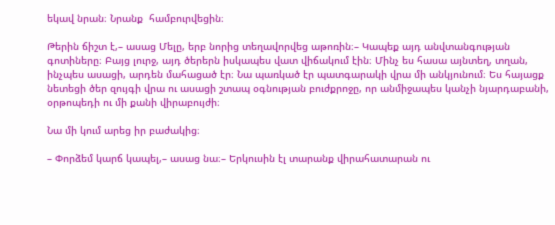եկավ նրան։ Նրանք  համբուրվեցին։

Թերին ճիշտ է,– ասաց Մելը, երբ նորից տեղավորվեց աթոռին։– Կապեք այդ անվտանգության գոտիները։ Բայց լուրջ, այդ ծերերն իսկապես վատ վիճակում էին։ Մինչ ես հասա այնտեղ, տղան, ինչպես ասացի, արդեն մահացած էր։ Նա պառկած էր պատգարակի վրա մի անկյունում։ Ես հայացք նետեցի ծեր զույգի վրա ու ասացի շտապ օգնության բուժքրոջը, որ անմիջապես կանչի նյարդաբանի, օրթոպեդի ու մի քանի վիրաբույժի։

Նա մի կում արեց իր բաժակից։

– Փորձեմ կարճ կապել,– ասաց նա։– Երկուսին էլ տարանք վիրահատարան ու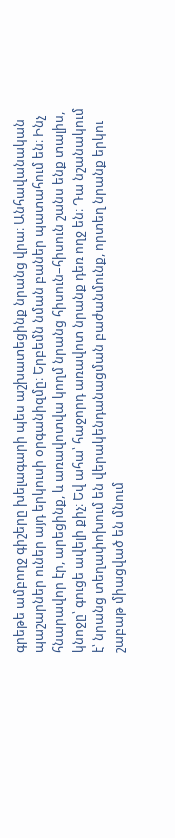գրեթե ամբողջ գիշերը խելագարի պես աշխատեցինք նրանց վրա։ Անհավանական պաշարներ ուներ այդ երկուսի օրգանիզմը։ Երբեմն նման բաներ պատահում են։ Ինչ հնարավոր էր, արեցինք, և առավոտվա կողմ նրանց հիսուն–հիսուն շանս ենք տալիս, կնոջը՝ գուցե ավելի քիչ։ Եվ ահա՝ հաջորդ առավոտ նրանք դեռ ողջ են։ Դա նշանակում է՝ նրանց տեղափոխում են վերակենդանացման բաժանմունք, որտեղ նրանք երկու շաբաթ միացված են մնում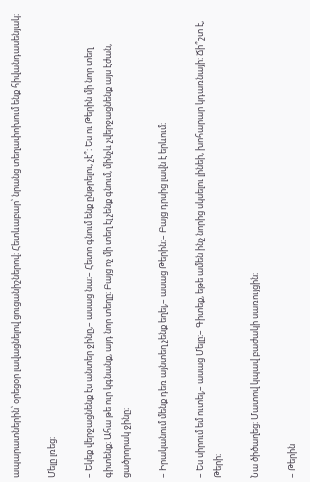ապարատներին՝ օրեցօր լավացնելով ցուցանիշներով։ Հետևաբար՝ նրանց տեղափոխում ենք հիվանդասենյակ։

Մելը լռեց։

– Եկեք վերջացնենք էս անտեր ջինը,– ասաց նա։– Հետո գնում ենք ընթրելու, չէ՞։ Ես ու Թերին մի նոր տեղ գիտենք։ Ահա թե ուր կգնանք, այդ նոր տեղը։ Բայց ոչ մի տեղ էլ չենք գնում, մինչև չվերջացնենք այս էժան, ցածրորակ ջինը։

– Իրականում մենք դեռ այնտեղ չենք եղել,– ասաց Թերին։– Բայց դրսից լավն է երևում։

– Ես սիրում եմ ուտել,– ասաց Մելը։– Գիտեք, եթե ամեն ինչ նորից սկսելու լինեի, խոհարար կդառնայի։ Ճի՞շտ է, Թերի։

Նա ծիծաղեց։ Մատով կպավ բաժակի սառույցին։

– Թերին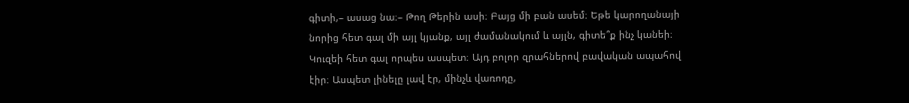գիտի,– ասաց նա։– Թող Թերին ասի։ Բայց մի բան ասեմ։ Եթե կարողանայի նորից հետ գալ մի այլ կյանք, այլ ժամանակում և այլն, գիտե՞ք ինչ կանեի։ Կուզեի հետ գալ որպես ասպետ։ Այդ բոլոր զրահներով բավական ապահով էիր։ Ասպետ լինելը լավ էր, մինչև վառոդը,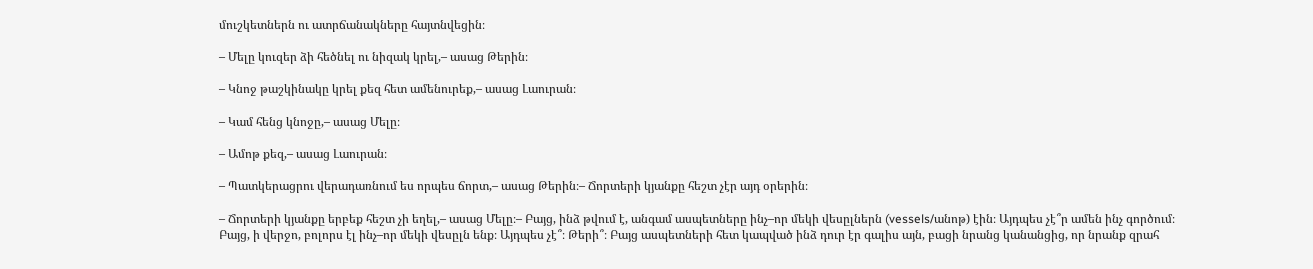մուշկետներն ու ատրճանակները հայտնվեցին։

– Մելը կուզեր ձի հեծնել ու նիզակ կրել,– ասաց Թերին։

– Կնոջ թաշկինակը կրել քեզ հետ ամենուրեք,– ասաց Լաուրան։

– Կամ հենց կնոջը,– ասաց Մելը։

– Ամոթ քեզ,– ասաց Լաուրան։

– Պատկերացրու վերադառնում ես որպես ճորտ,– ասաց Թերին։– Ճորտերի կյանքը հեշտ չէր այդ օրերին։

– Ճորտերի կյանքը երբեք հեշտ չի եղել,– ասաց Մելը։– Բայց, ինձ թվում է, անգամ ասպետները ինչ–որ մեկի վեսըլներն (vessels/անոթ) էին։ Այդպես չէ՞ր ամեն ինչ գործում։ Բայց, ի վերջո, բոլորս էլ ինչ–որ մեկի վեսըլն ենք։ Այդպես չէ՞։ Թերի՞։ Բայց ասպետների հետ կապված ինձ դուր էր գալիս այն, բացի նրանց կանանցից, որ նրանք զրահ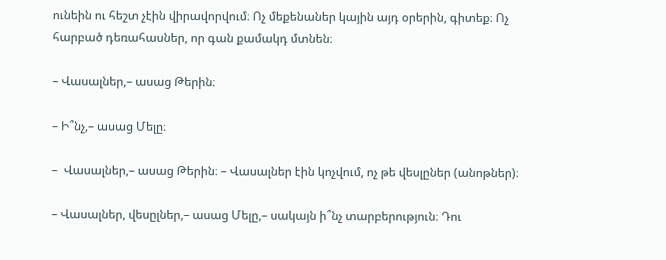ունեին ու հեշտ չէին վիրավորվում։ Ոչ մեքենաներ կային այդ օրերին, գիտեք։ Ոչ հարբած դեռահասներ, որ գան քամակդ մտնեն։

– Վասալներ,– ասաց Թերին։

– Ի՞նչ,– ասաց Մելը։

–  Վասալներ,– ասաց Թերին։ – Վասալներ էին կոչվում, ոչ թե վեսլըներ (անոթներ)։

– Վասալներ, վեսըլներ,– ասաց Մելը,– սակայն ի՞նչ տարբերություն։ Դու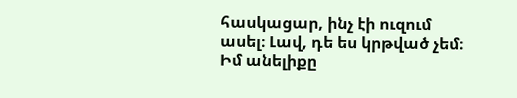հասկացար, ինչ էի ուզում ասել։ Լավ, դե ես կրթված չեմ։ Իմ անելիքը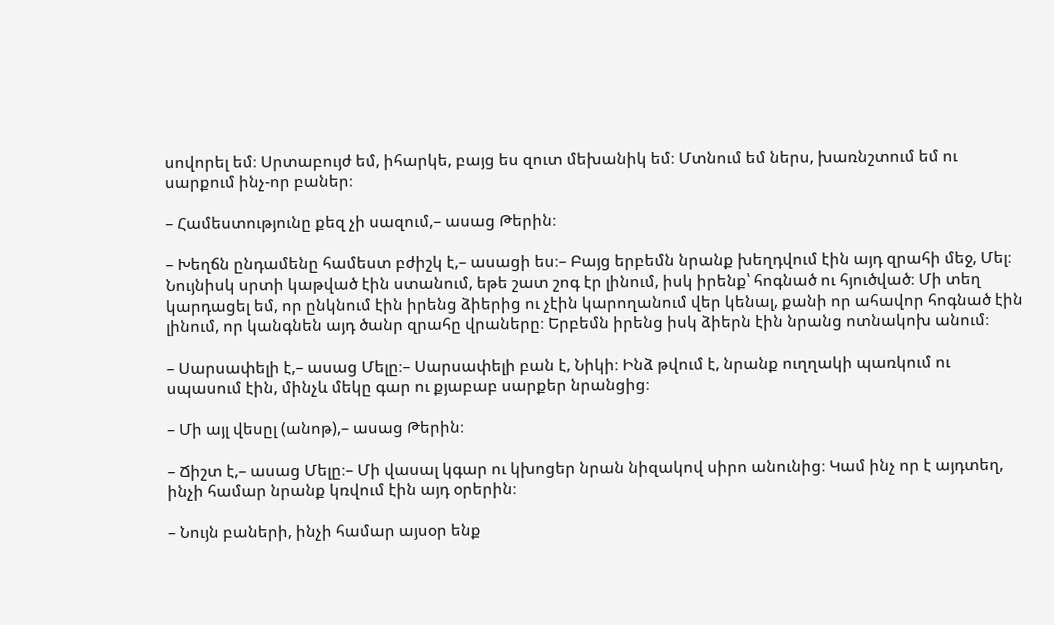սովորել եմ։ Սրտաբույժ եմ, իհարկե, բայց ես զուտ մեխանիկ եմ։ Մտնում եմ ներս, խառնշտում եմ ու սարքում ինչ-որ բաներ։

– Համեստությունը քեզ չի սազում,– ասաց Թերին։

– Խեղճն ընդամենը համեստ բժիշկ է,– ասացի ես։– Բայց երբեմն նրանք խեղդվում էին այդ զրահի մեջ, Մել։ Նույնիսկ սրտի կաթված էին ստանում, եթե շատ շոգ էր լինում, իսկ իրենք՝ հոգնած ու հյուծված։ Մի տեղ կարդացել եմ, որ ընկնում էին իրենց ձիերից ու չէին կարողանում վեր կենալ, քանի որ ահավոր հոգնած էին լինում, որ կանգնեն այդ ծանր զրահը վրաները։ Երբեմն իրենց իսկ ձիերն էին նրանց ոտնակոխ անում։

– Սարսափելի է,– ասաց Մելը։– Սարսափելի բան է, Նիկի։ Ինձ թվում է, նրանք ուղղակի պառկում ու սպասում էին, մինչև մեկը գար ու քյաբաբ սարքեր նրանցից։

– Մի այլ վեսըլ (անոթ),– ասաց Թերին։

– Ճիշտ է,– ասաց Մելը։– Մի վասալ կգար ու կխոցեր նրան նիզակով սիրո անունից։ Կամ ինչ որ է այդտեղ, ինչի համար նրանք կռվում էին այդ օրերին։

– Նույն բաների, ինչի համար այսօր ենք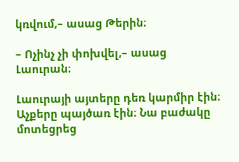կռվում,– ասաց Թերին։

– Ոչինչ չի փոխվել,– ասաց Լաուրան։

Լաուրայի այտերը դեռ կարմիր էին։ Աչքերը պայծառ էին։ Նա բաժակը մոտեցրեց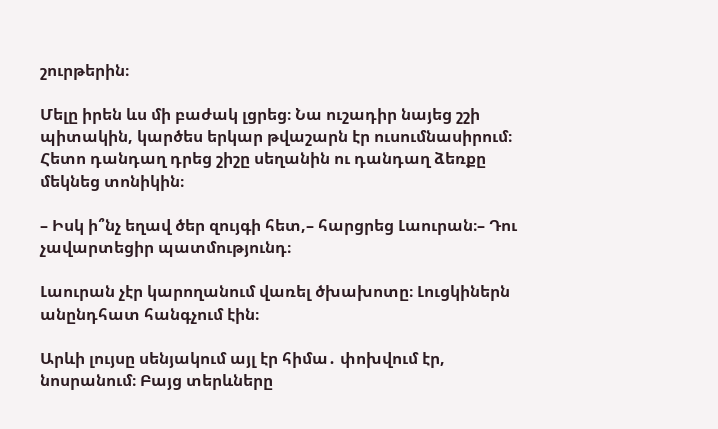շուրթերին։

Մելը իրեն ևս մի բաժակ լցրեց։ Նա ուշադիր նայեց շշի պիտակին, կարծես երկար թվաշարն էր ուսումնասիրում։ Հետո դանդաղ դրեց շիշը սեղանին ու դանդաղ ձեռքը մեկնեց տոնիկին։

– Իսկ ի՞նչ եղավ ծեր զույգի հետ,– հարցրեց Լաուրան։– Դու չավարտեցիր պատմությունդ։

Լաուրան չէր կարողանում վառել ծխախոտը։ Լուցկիներն անընդհատ հանգչում էին։

Արևի լույսը սենյակում այլ էր հիմա․ փոխվում էր, նոսրանում։ Բայց տերևները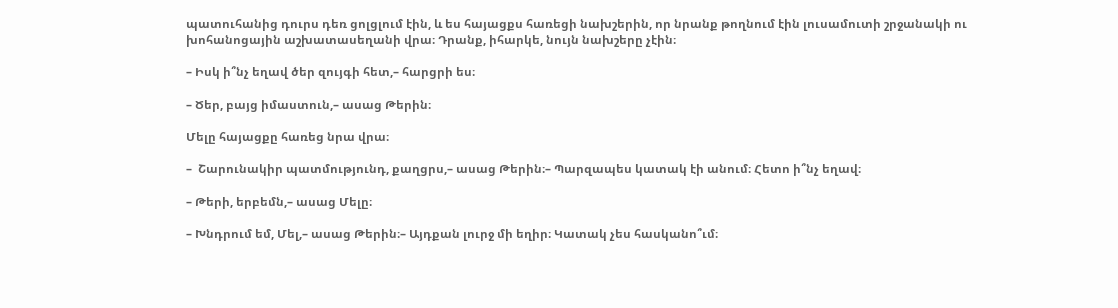պատուհանից դուրս դեռ ցոլցլում էին, և ես հայացքս հառեցի նախշերին, որ նրանք թողնում էին լուսամուտի շրջանակի ու խոհանոցային աշխատասեղանի վրա։ Դրանք, իհարկե, նույն նախշերը չէին։

– Իսկ ի՞նչ եղավ ծեր զույգի հետ,– հարցրի ես։

– Ծեր, բայց իմաստուն,– ասաց Թերին։

Մելը հայացքը հառեց նրա վրա։

–  Շարունակիր պատմությունդ, քաղցրս,– ասաց Թերին։– Պարզապես կատակ էի անում։ Հետո ի՞նչ եղավ։

– Թերի, երբեմն,– ասաց Մելը։

– Խնդրում եմ, Մել,– ասաց Թերին։– Այդքան լուրջ մի եղիր։ Կատակ չես հասկանո՞ւմ։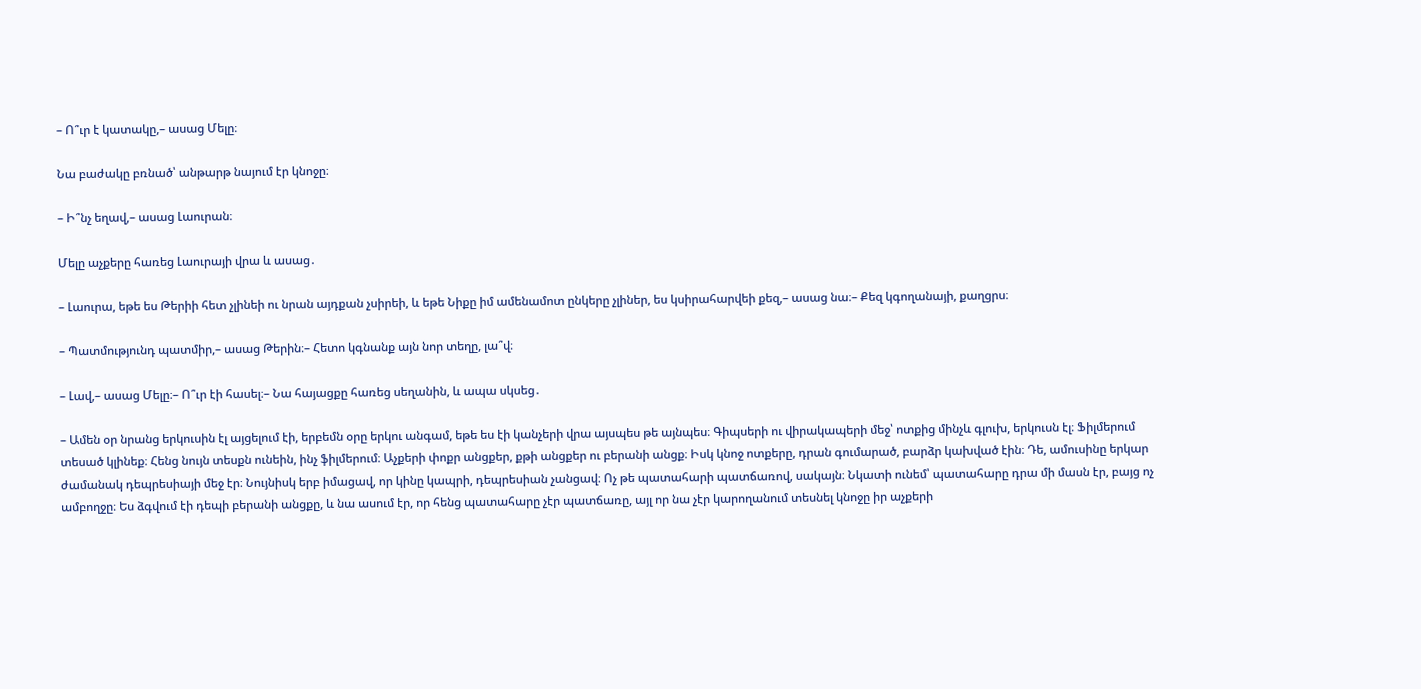– Ո՞ւր է կատակը,– ասաց Մելը։

Նա բաժակը բռնած՝ անթարթ նայում էր կնոջը։

– Ի՞նչ եղավ,– ասաց Լաուրան։

Մելը աչքերը հառեց Լաուրայի վրա և ասաց․

– Լաուրա, եթե ես Թերիի հետ չլինեի ու նրան այդքան չսիրեի, և եթե Նիքը իմ ամենամոտ ընկերը չլիներ, ես կսիրահարվեի քեզ,– ասաց նա։– Քեզ կգողանայի, քաղցրս։

– Պատմությունդ պատմիր,– ասաց Թերին։– Հետո կգնանք այն նոր տեղը, լա՞վ։

– Լավ,– ասաց Մելը։– Ո՞ւր էի հասել։– Նա հայացքը հառեց սեղանին, և ապա սկսեց․

– Ամեն օր նրանց երկուսին էլ այցելում էի, երբեմն օրը երկու անգամ, եթե ես էի կանչերի վրա այսպես թե այնպես։ Գիպսերի ու վիրակապերի մեջ՝ ոտքից մինչև գլուխ, երկուսն էլ։ Ֆիլմերում տեսած կլինեք։ Հենց նույն տեսքն ունեին, ինչ ֆիլմերում։ Աչքերի փոքր անցքեր, քթի անցքեր ու բերանի անցք։ Իսկ կնոջ ոտքերը, դրան գումարած, բարձր կախված էին։ Դե, ամուսինը երկար ժամանակ դեպրեսիայի մեջ էր։ Նույնիսկ երբ իմացավ, որ կինը կապրի, դեպրեսիան չանցավ։ Ոչ թե պատահարի պատճառով, սակայն։ Նկատի ունեմ՝ պատահարը դրա մի մասն էր, բայց ոչ ամբողջը։ Ես ձգվում էի դեպի բերանի անցքը, և նա ասում էր, որ հենց պատահարը չէր պատճառը, այլ որ նա չէր կարողանում տեսնել կնոջը իր աչքերի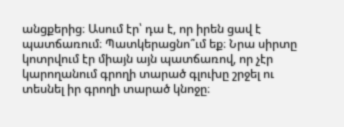անցքերից։ Ասում էր՝ դա է, որ իրեն ցավ է պատճառում։ Պատկերացնո՞ւմ եք։ Նրա սիրտը կոտրվում էր միայն այն պատճառով, որ չէր կարողանում գրողի տարած գլուխը շրջել ու տեսնել իր գրողի տարած կնոջը։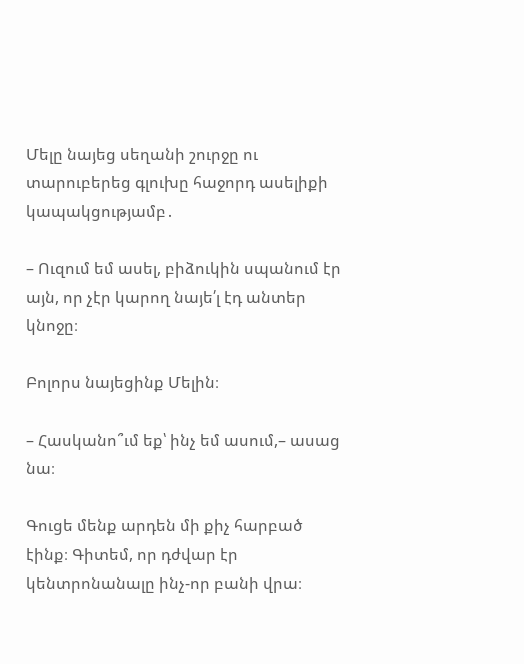Մելը նայեց սեղանի շուրջը ու տարուբերեց գլուխը հաջորդ ասելիքի կապակցությամբ․

– Ուզում եմ ասել, բիձուկին սպանում էր այն, որ չէր կարող նայե՛լ էդ անտեր կնոջը։

Բոլորս նայեցինք Մելին։

– Հասկանո՞ւմ եք՝ ինչ եմ ասում,– ասաց նա։

Գուցե մենք արդեն մի քիչ հարբած էինք։ Գիտեմ, որ դժվար էր կենտրոնանալը ինչ-որ բանի վրա։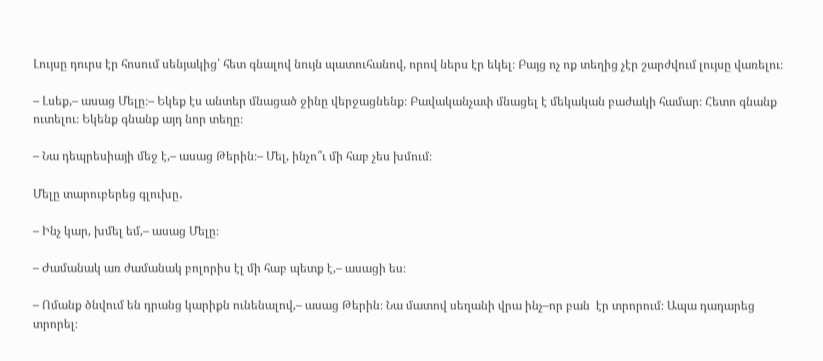Լույսը դուրս էր հոսում սենյակից՝ հետ գնալով նույն պատուհանով, որով ներս էր եկել։ Բայց ոչ ոք տեղից չէր շարժվում լույսը վառելու։

– Լսեք,– ասաց Մելը։– Եկեք էս անտեր մնացած ջինը վերջացնենք։ Բավականչափ մնացել է մեկական բաժակի համար։ Հետո գնանք ուտելու։ Եկենք գնանք այդ նոր տեղը։

– Նա դեպրեսիայի մեջ է,– ասաց Թերին։– Մել, ինչո՞ւ մի հաբ չես խմում։

Մելը տարուբերեց գլուխը․

– Ինչ կար, խմել եմ,– ասաց Մելը։

– Ժամանակ առ ժամանակ բոլորիս էլ մի հաբ պետք է,– ասացի ես։

– Ոմանք ծնվում են դրանց կարիքն ունենալով,– ասաց Թերին։ Նա մատով սեղանի վրա ինչ–որ բան  էր տրորում։ Ապա դադարեց տրորել։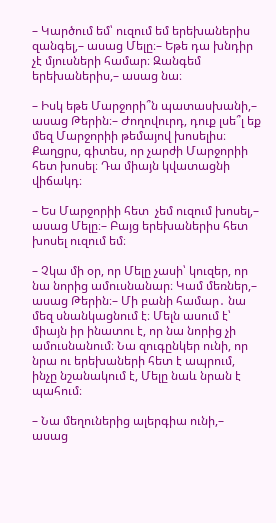– Կարծում եմ՝ ուզում եմ երեխաներիս զանգել,– ասաց Մելը։– Եթե դա խնդիր չէ մյուսների համար։ Զանգեմ երեխաներիս,– ասաց նա։

– Իսկ եթե Մարջորի՞ն պատասխանի,– ասաց Թերին։– Ժողովուրդ, դուք լսե՞լ եք մեզ Մարջորիի թեմայով խոսելիս։ Քաղցրս, գիտես, որ չարժի Մարջորիի հետ խոսել։ Դա միայն կվատացնի վիճակդ։

– Ես Մարջորիի հետ  չեմ ուզում խոսել,– ասաց Մելը։– Բայց երեխաներիս հետ խոսել ուզում եմ։

– Չկա մի օր, որ Մելը չասի՝ կուզեր, որ նա նորից ամուսնանար։ Կամ մեռներ,– ասաց Թերին։– Մի բանի համար․ նա մեզ սնանկացնում է։ Մելն ասում է՝ միայն իր ինատու է, որ նա նորից չի ամուսնանում։ Նա զուգընկեր ունի, որ նրա ու երեխաների հետ է ապրում, ինչը նշանակում է, Մելը նաև նրան է պահում։

– Նա մեղուներից ալերգիա ունի,– ասաց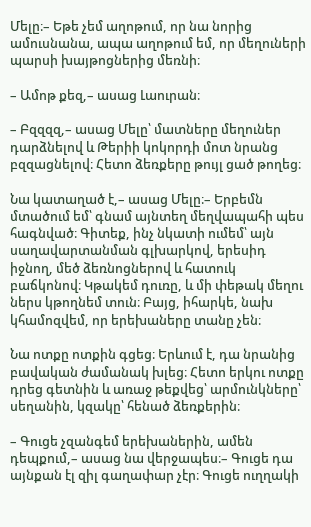Մելը։– Եթե չեմ աղոթում, որ նա նորից ամուսնանա, ապա աղոթում եմ, որ մեղուների պարսի խայթոցներից մեռնի։

– Ամոթ քեզ,– ասաց Լաուրան։

– Բզզզզ,– ասաց Մելը՝ մատները մեղուներ դարձնելով և Թերիի կոկորդի մոտ նրանց բզզացնելով։ Հետո ձեռքերը թույլ ցած թողեց։

Նա կատաղած է,– ասաց Մելը։– Երբեմն մտածում եմ՝ գնամ այնտեղ մեղվապահի պես հագնված։ Գիտեք, ինչ նկատի ումեմ՝ այն սաղավարտանման գլխարկով, երեսիդ իջնող, մեծ ձեռնոցներով և հատուկ բաճկոնով։ Կթակեմ դուռը, և մի փեթակ մեղու ներս կթողնեմ տուն։ Բայց, իհարկե, նախ կհամոզվեմ, որ երեխաները տանը չեն։

Նա ոտքը ոտքին գցեց։ Երևում է, դա նրանից բավական ժամանակ խլեց։ Հետո երկու ոտքը դրեց գետնին և առաջ թեքվեց՝ արմունկները՝ սեղանին, կզակը՝ հենած ձեռքերին։

– Գուցե չզանգեմ երեխաներին, ամեն դեպքում,– ասաց նա վերջապես։– Գուցե դա այնքան էլ զիլ գաղափար չէր։ Գուցե ուղղակի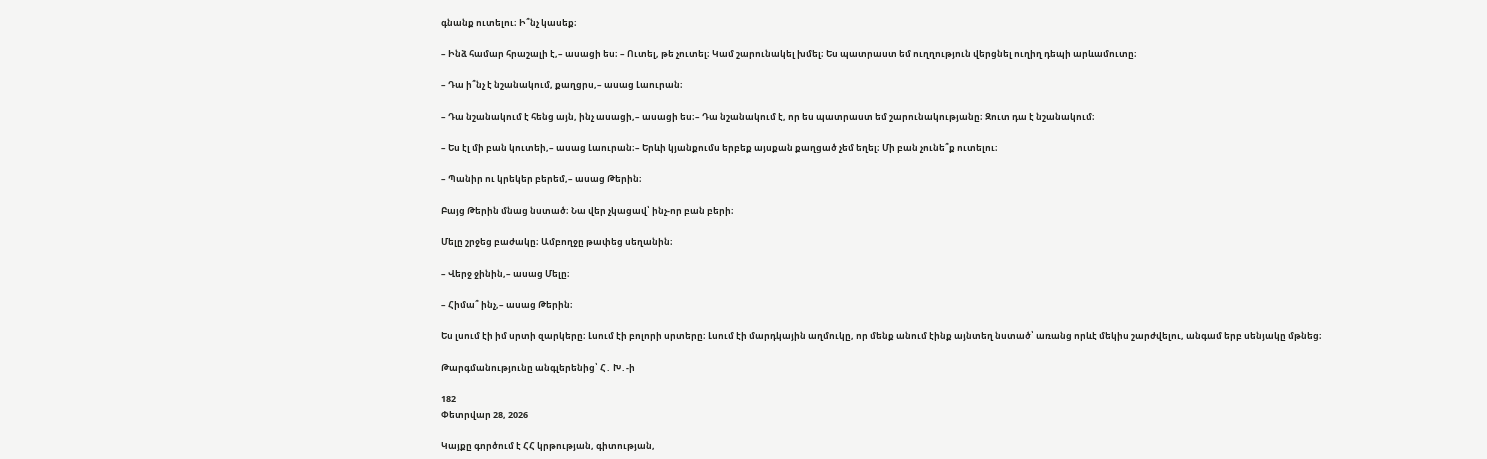գնանք ուտելու։ Ի՞նչ կասեք։

– Ինձ համար հրաշալի է,– ասացի ես։ – Ուտել, թե չուտել։ Կամ շարունակել խմել։ Ես պատրաստ եմ ուղղություն վերցնել ուղիղ դեպի արևամուտը։

– Դա ի՞նչ է նշանակում, քաղցրս,– ասաց Լաուրան։

– Դա նշանակում է հենց այն, ինչ ասացի,– ասացի ես։– Դա նշանակում է, որ ես պատրաստ եմ շարունակությանը։ Զուտ դա է նշանակում։

– Ես էլ մի բան կուտեի,– ասաց Լաուրան։– Երևի կյանքումս երբեք այսքան քաղցած չեմ եղել։ Մի բան չունե՞ք ուտելու։

– Պանիր ու կրեկեր բերեմ,– ասաց Թերին։

Բայց Թերին մնաց նստած։ Նա վեր չկացավ՝ ինչ-որ բան բերի։

Մելը շրջեց բաժակը։ Ամբողջը թափեց սեղանին։

– Վերջ ջինին,– ասաց Մելը։

– Հիմա՞ ինչ,– ասաց Թերին։

Ես լսում էի իմ սրտի զարկերը։ Լսում էի բոլորի սրտերը։ Լսում էի մարդկային աղմուկը, որ մենք անում էինք այնտեղ նստած՝ առանց որևէ մեկիս շարժվելու, անգամ երբ սենյակը մթնեց։

Թարգմանությունը անգլերենից՝ Հ․ Խ․-ի

182
Փետրվար 28, 2026

Կայքը գործում է ՀՀ կրթության, գիտության,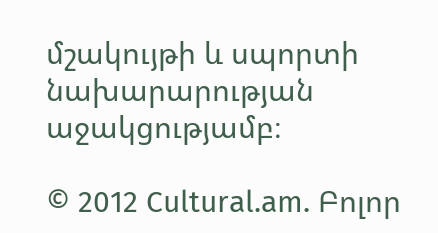մշակույթի և սպորտի նախարարության աջակցությամբ։

© 2012 Cultural.am. Բոլոր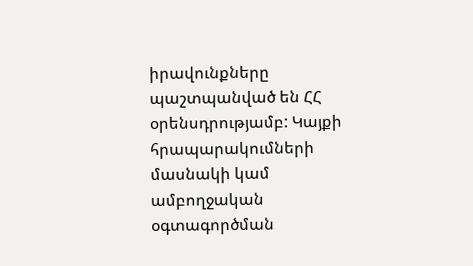իրավունքները պաշտպանված են ՀՀ օրենսդրությամբ: Կայքի հրապարակումների մասնակի կամ ամբողջական օգտագործման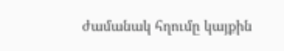ժամանակ հղումը կայքին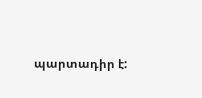պարտադիր է: